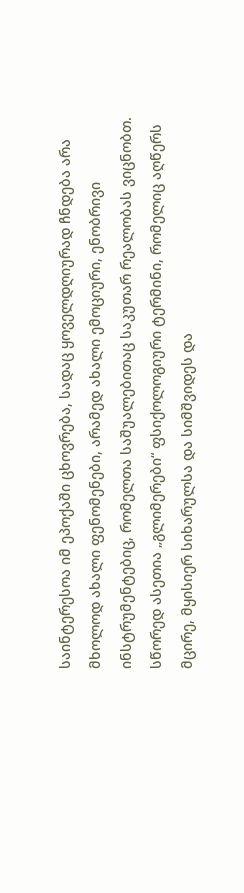საინტერესოა იმ ეპოქაში ცხოვრება, სადაც ყოველდღიურად ჩნდება არა მხოლოდ ახალი ფენომენები, არამედ ახალი ემოციური, ენობრივი ინსტრუმენტებიც, რომელთა საშუალებითაც საკუთარ რეალობას ვიცნობთ. სწორედ ასეთია „გლიმერები“ ფსიქოლოგიური ტერმინი, რომელიც აღწერს მცირე, მყისიერ სიხარულსა და სიმშვიდეს და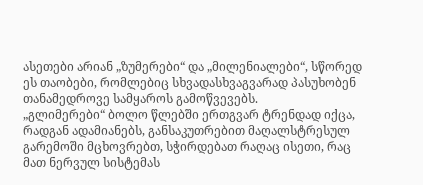ასეთები არიან „ზუმერები“ და „მილენიალები“, სწორედ ეს თაობები, რომლებიც სხვადასხვაგვარად პასუხობენ თანამედროვე სამყაროს გამოწვევებს.
„გლიმერები“ ბოლო წლებში ერთგვარ ტრენდად იქცა, რადგან ადამიანებს, განსაკუთრებით მაღალსტრესულ გარემოში მცხოვრებთ, სჭირდებათ რაღაც ისეთი, რაც მათ ნერვულ სისტემას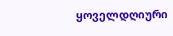ყოველდღიური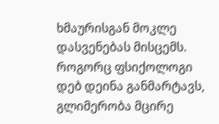ხმაურისგან მოკლე დასვენებას მისცემს. როგორც ფსიქოლოგი დებ დეინა განმარტავს, გლიმერობა მცირე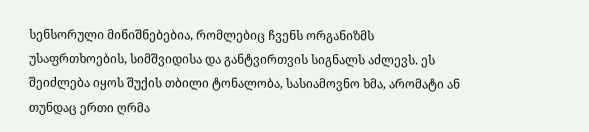სენსორული მინიშნებებია, რომლებიც ჩვენს ორგანიზმს უსაფრთხოების, სიმშვიდისა და განტვირთვის სიგნალს აძლევს. ეს შეიძლება იყოს შუქის თბილი ტონალობა, სასიამოვნო ხმა, არომატი ან თუნდაც ერთი ღრმა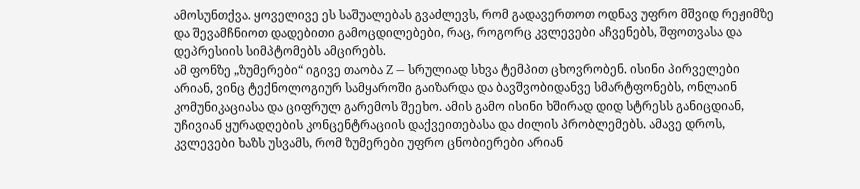ამოსუნთქვა. ყოველივე ეს საშუალებას გვაძლევს, რომ გადავერთოთ ოდნავ უფრო მშვიდ რეჟიმზე და შევამჩნიოთ დადებითი გამოცდილებები, რაც, როგორც კვლევები აჩვენებს, შფოთვასა და დეპრესიის სიმპტომებს ამცირებს.
ამ ფონზე „ზუმერები“ იგივე თაობა Z — სრულიად სხვა ტემპით ცხოვრობენ. ისინი პირველები არიან, ვინც ტექნოლოგიურ სამყაროში გაიზარდა და ბავშვობიდანვე სმარტფონებს, ონლაინ კომუნიკაციასა და ციფრულ გარემოს შეეხო. ამის გამო ისინი ხშირად დიდ სტრესს განიცდიან, უჩივიან ყურადღების კონცენტრაციის დაქვეითებასა და ძილის პრობლემებს. ამავე დროს, კვლევები ხაზს უსვამს, რომ ზუმერები უფრო ცნობიერები არიან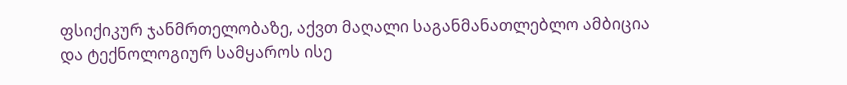ფსიქიკურ ჯანმრთელობაზე, აქვთ მაღალი საგანმანათლებლო ამბიცია და ტექნოლოგიურ სამყაროს ისე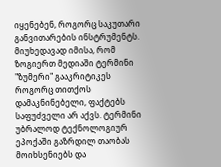იყენებენ, როგორც საკუთარი განვითარების ინსტრუმენტს.
მიუხედავად იმისა, რომ ზოგიერთ მედიაში ტერმინი "ზუმერი" გააკრიტიკეს როგორც თითქოს დამაკნინებელი, ფაქტებს საფუძველი არ აქვს. ტერმინი უბრალოდ ტექნოლოგიურ ეპოქაში გაზრდილ თაობას მოიხსენიებს და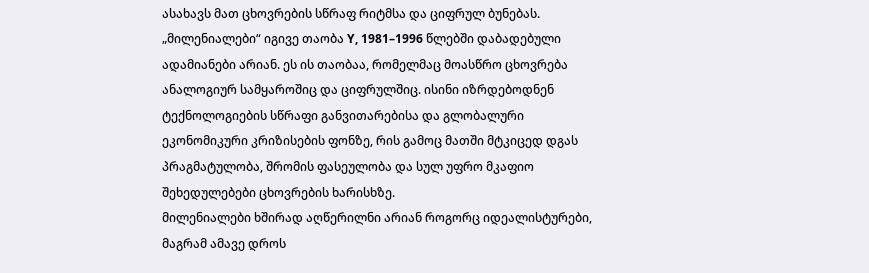ასახავს მათ ცხოვრების სწრაფ რიტმსა და ციფრულ ბუნებას.
„მილენიალები“ იგივე თაობა Y, 1981–1996 წლებში დაბადებული ადამიანები არიან. ეს ის თაობაა, რომელმაც მოასწრო ცხოვრება ანალოგიურ სამყაროშიც და ციფრულშიც. ისინი იზრდებოდნენ ტექნოლოგიების სწრაფი განვითარებისა და გლობალური ეკონომიკური კრიზისების ფონზე, რის გამოც მათში მტკიცედ დგას პრაგმატულობა, შრომის ფასეულობა და სულ უფრო მკაფიო შეხედულებები ცხოვრების ხარისხზე.
მილენიალები ხშირად აღწერილნი არიან როგორც იდეალისტურები, მაგრამ ამავე დროს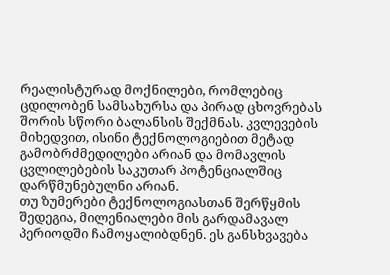რეალისტურად მოქნილები, რომლებიც ცდილობენ სამსახურსა და პირად ცხოვრებას შორის სწორი ბალანსის შექმნას. კვლევების მიხედვით, ისინი ტექნოლოგიებით მეტად გამობრძმედილები არიან და მომავლის ცვლილებების საკუთარ პოტენციალშიც დარწმუნებულნი არიან.
თუ ზუმერები ტექნოლოგიასთან შერწყმის შედეგია, მილენიალები მის გარდამავალ პერიოდში ჩამოყალიბდნენ. ეს განსხვავება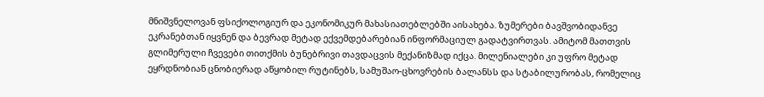მნიშვნელოვან ფსიქოლოგიურ და ეკონომიკურ მახასიათებლებში აისახება. ზუმერები ბავშვობიდანვე ეკრანებთან იყვნენ და ბევრად მეტად ექვემდებარებიან ინფორმაციულ გადატვირთვას. ამიტომ მათთვის გლიმერული ჩვევები თითქმის ბუნებრივი თავდაცვის მექანიზმად იქცა. მილენიალები კი უფრო მეტად ეყრდნობიან ცნობიერად აწყობილ რუტინებს, სამუშაო-ცხოვრების ბალანსს და სტაბილურობას, რომელიც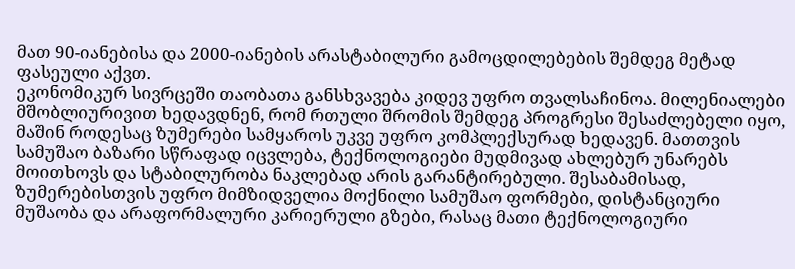მათ 90-იანებისა და 2000-იანების არასტაბილური გამოცდილებების შემდეგ მეტად ფასეული აქვთ.
ეკონომიკურ სივრცეში თაობათა განსხვავება კიდევ უფრო თვალსაჩინოა. მილენიალები მშობლიურივით ხედავდნენ, რომ რთული შრომის შემდეგ პროგრესი შესაძლებელი იყო, მაშინ როდესაც ზუმერები სამყაროს უკვე უფრო კომპლექსურად ხედავენ. მათთვის სამუშაო ბაზარი სწრაფად იცვლება, ტექნოლოგიები მუდმივად ახლებურ უნარებს მოითხოვს და სტაბილურობა ნაკლებად არის გარანტირებული. შესაბამისად, ზუმერებისთვის უფრო მიმზიდველია მოქნილი სამუშაო ფორმები, დისტანციური მუშაობა და არაფორმალური კარიერული გზები, რასაც მათი ტექნოლოგიური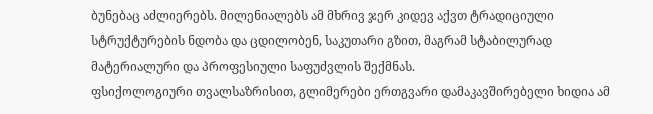ბუნებაც აძლიერებს. მილენიალებს ამ მხრივ ჯერ კიდევ აქვთ ტრადიციული სტრუქტურების ნდობა და ცდილობენ, საკუთარი გზით, მაგრამ სტაბილურად მატერიალური და პროფესიული საფუძვლის შექმნას.
ფსიქოლოგიური თვალსაზრისით, გლიმერები ერთგვარი დამაკავშირებელი ხიდია ამ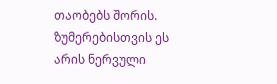თაობებს შორის. ზუმერებისთვის ეს არის ნერვული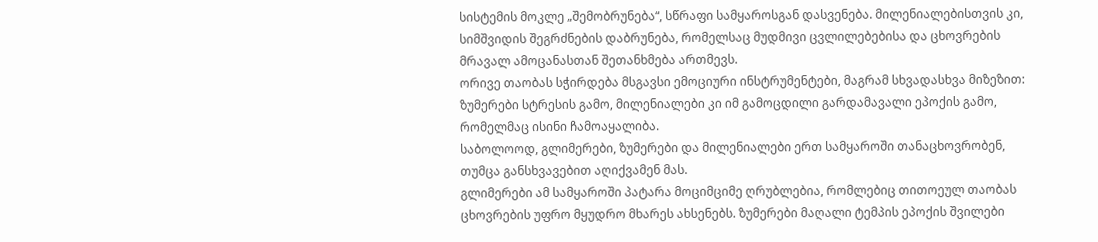სისტემის მოკლე „შემობრუნება“, სწრაფი სამყაროსგან დასვენება. მილენიალებისთვის კი, სიმშვიდის შეგრძნების დაბრუნება, რომელსაც მუდმივი ცვლილებებისა და ცხოვრების მრავალ ამოცანასთან შეთანხმება ართმევს.
ორივე თაობას სჭირდება მსგავსი ემოციური ინსტრუმენტები, მაგრამ სხვადასხვა მიზეზით: ზუმერები სტრესის გამო, მილენიალები კი იმ გამოცდილი გარდამავალი ეპოქის გამო, რომელმაც ისინი ჩამოაყალიბა.
საბოლოოდ, გლიმერები, ზუმერები და მილენიალები ერთ სამყაროში თანაცხოვრობენ, თუმცა განსხვავებით აღიქვამენ მას.
გლიმერები ამ სამყაროში პატარა მოციმციმე ღრუბლებია, რომლებიც თითოეულ თაობას ცხოვრების უფრო მყუდრო მხარეს ახსენებს. ზუმერები მაღალი ტემპის ეპოქის შვილები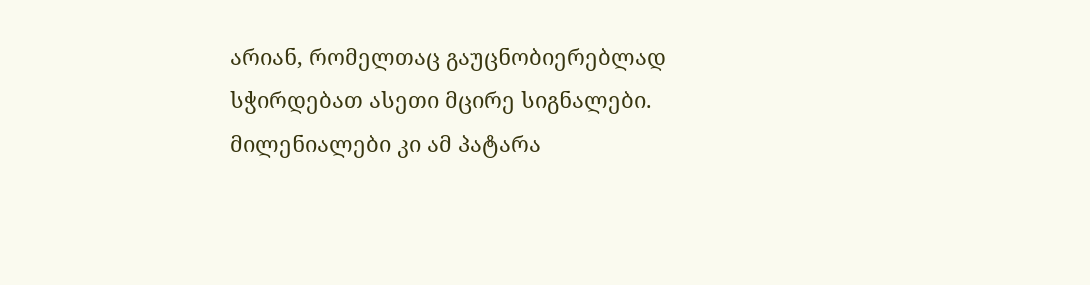არიან, რომელთაც გაუცნობიერებლად სჭირდებათ ასეთი მცირე სიგნალები. მილენიალები კი ამ პატარა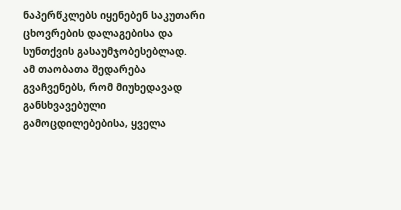ნაპერწკლებს იყენებენ საკუთარი ცხოვრების დალაგებისა და სუნთქვის გასაუმჯობესებლად.
ამ თაობათა შედარება გვაჩვენებს, რომ მიუხედავად განსხვავებული გამოცდილებებისა, ყველა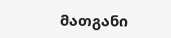მათგანი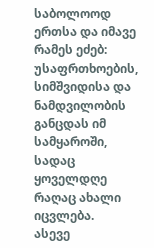საბოლოოდ ერთსა და იმავე რამეს ეძებ: უსაფრთხოების, სიმშვიდისა და ნამდვილობის განცდას იმ სამყაროში, სადაც ყოველდღე რაღაც ახალი იცვლება.
ასევე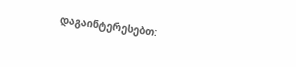დაგაინტერესებთ: